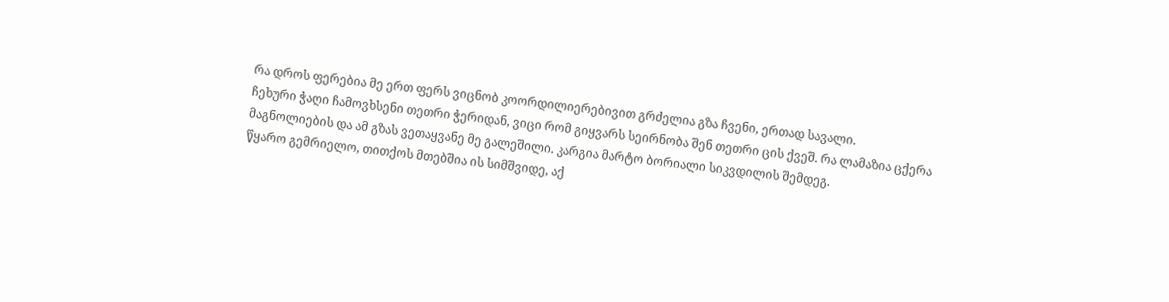რა დროს ფერებია მე ერთ ფერს ვიცნობ კოორდილიერებივით გრძელია გზა ჩვენი, ერთად სავალი.
ჩეხური ჭაღი ჩამოვხსენი თეთრი ჭერიდან, ვიცი რომ გიყვარს სეირნობა შენ თეთრი ცის ქვეშ. რა ლამაზია ცქერა მაგნოლიების და ამ გზას ვეთაყვანე მე გალეშილი. კარგია მარტო ბორიალი სიკვდილის შემდეგ.
წყარო გემრიელო, თითქოს მთებშია ის სიმშვიდე, აქ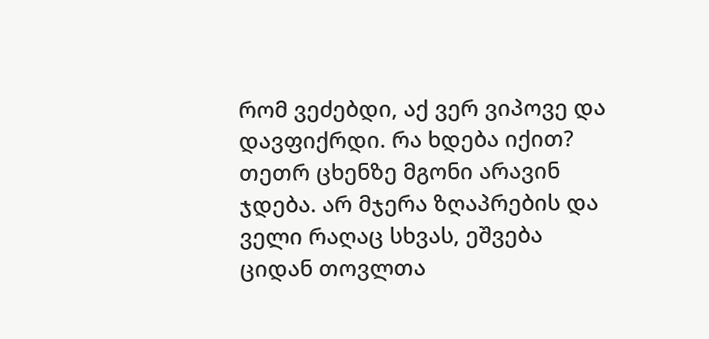რომ ვეძებდი, აქ ვერ ვიპოვე და დავფიქრდი. რა ხდება იქით?
თეთრ ცხენზე მგონი არავინ ჯდება. არ მჯერა ზღაპრების და ველი რაღაც სხვას, ეშვება ციდან თოვლთა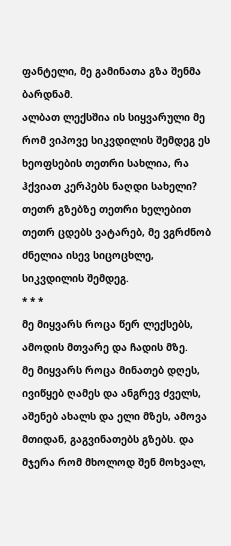ფანტელი, მე გამინათა გზა შენმა ბარდნამ.
ალბათ ლექსშია ის სიყვარული მე რომ ვიპოვე სიკვდილის შემდეგ ეს ხეოფსების თეთრი სახლია, რა ჰქვიათ კერპებს ნაღდი სახელი?
თეთრ გზებზე თეთრი ხელებით თეთრ ცდებს ვატარებ, მე ვგრძნობ ძნელია ისევ სიცოცხლე, სიკვდილის შემდეგ.
* * *
მე მიყვარს როცა წერ ლექსებს, ამოდის მთვარე და ჩადის მზე.
მე მიყვარს როცა მინათებ დღეს, ივიწყებ ღამეს და ანგრევ ძველს, აშენებ ახალს და ელი მზეს, ამოვა მთიდან, გაგვინათებს გზებს. და მჯერა რომ მხოლოდ შენ მოხვალ,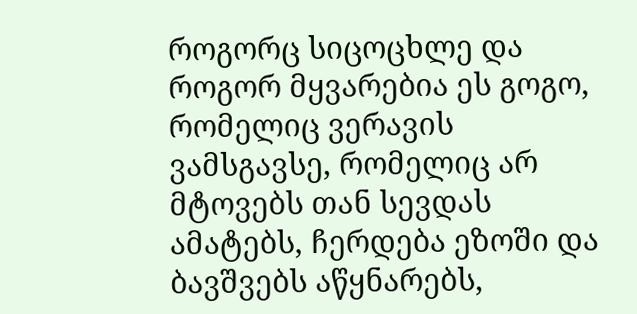როგორც სიცოცხლე და როგორ მყვარებია ეს გოგო, რომელიც ვერავის ვამსგავსე, რომელიც არ მტოვებს თან სევდას ამატებს, ჩერდება ეზოში და ბავშვებს აწყნარებს,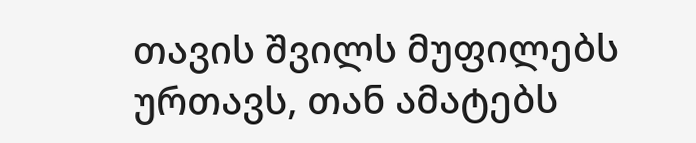თავის შვილს მუფილებს ურთავს, თან ამატებს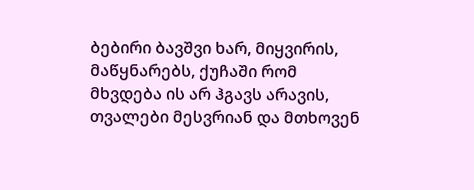ბებირი ბავშვი ხარ, მიყვირის, მაწყნარებს, ქუჩაში რომ მხვდება ის არ ჰგავს არავის, თვალები მესვრიან და მთხოვენ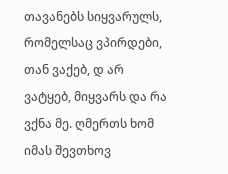თავანებს სიყვარულს, რომელსაც ვპირდები, თან ვაქებ, დ არ ვატყებ, მიყვარს და რა ვქნა მე. ღმერთს ხომ იმას შევთხოვ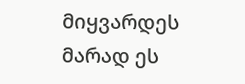მიყვარდეს მარად ეს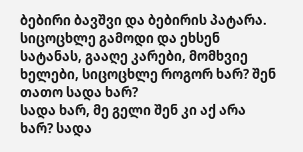ბებირი ბავშვი და ბებირის პატარა.
სიცოცხლე გამოდი და ეხსენ სატანას, გააღე კარები, მომხვიე ხელები, სიცოცხლე როგორ ხარ? შენ თათო სადა ხარ?
სადა ხარ, მე გელი შენ კი აქ არა ხარ? სადა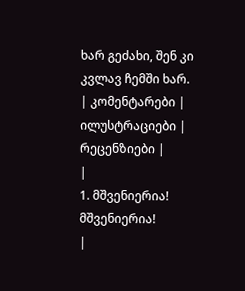ხარ გეძახი, შენ კი კვლავ ჩემში ხარ.
| კომენტარები |
ილუსტრაციები |
რეცენზიები |
|
1. მშვენიერია! მშვენიერია!
|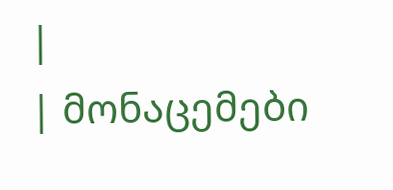|
| მონაცემები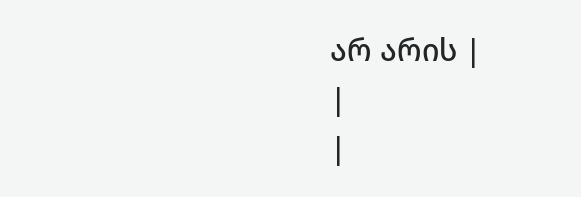არ არის |
|
|